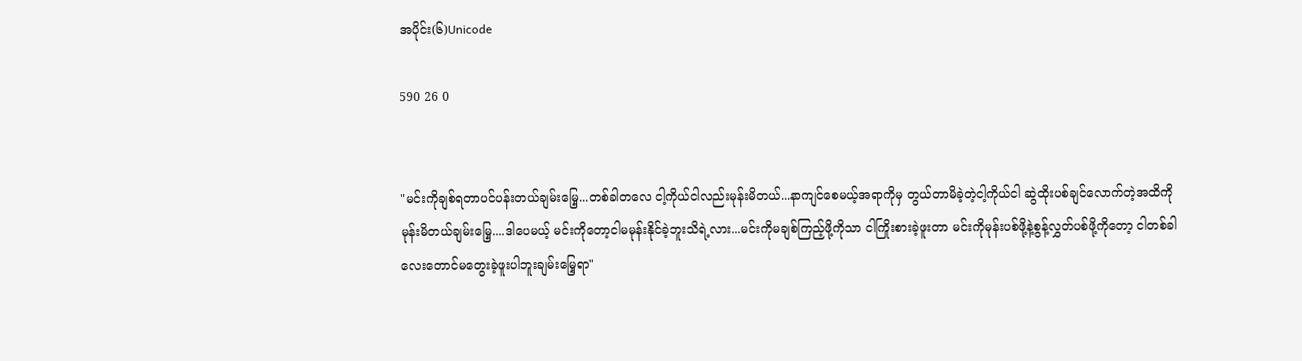အပိုင်း(၆)Unicode

590 26 0


"မင်းကိုချစ်ရတာပင်ပန်းတယ်ချမ်းမြှေ့...တစ်ခါတလေ ငါ့ကိုယ်ငါလည်းမုန်းမိတယ်...နာကျင်စေမယ့်အရာကိုမှ တွယ်တာမိခဲ့တဲ့ငါ့ကိုယ်ငါ ဆွဲထိုးပစ်ချင်လောက်တဲ့အထိကို မုန်းမိတယ်ချမ်းမြှေ့....ဒါပေမယ့် မင်းကိုတော့ငါမမုန်းနိုင်ခဲ့ဘူးသိရဲ့လား...မင်းကိုမချစ်ကြည့်ဖို့ကိုသာ ငါကြိုးစားခဲ့ဖူးတာ မင်းကိုမုန်းပစ်ဖို့နဲ့စွန့်လွှတ်ပစ်ဖို့ကိုတော့ ငါတစ်ခါလေးတောင်မတွေးခဲ့ဖူးပါဘူးချမ်းမြှေ့ရာ"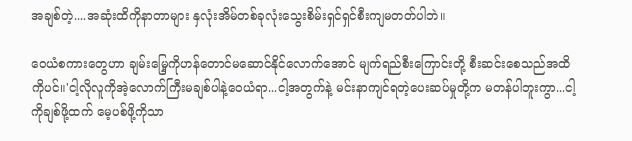အချစ်တဲ့....အဆုံးထိကိုနာတာများ နှလုံးအိမ်တစ်ခုလုံးသွေးစိမ်းရှင်ရှင်စီးကျမတတ်ပါဘဲ။

ဝေယံစကားတွေဟာ ချမ်းမြှေ့ကိုဟန်တောင်မဆောင်နိုင်လောက်အောင် မျက်ရည်စီးကြောင်းတို့ စီးဆင်းစေသည်အထိကိုပင်။'ငါ့လိုလူကိုအဲ့လောက်ကြီးမချစ်ပါနဲ့ဝေယံရာ...ငါ့အတွက်နဲ့ မင်းနာကျင်ရတဲ့ပေးဆပ်မှုတို့က မတန်ပါဘူးကွာ...ငါ့ကိုချစ်ဖို့ထက် မေ့ပစ်ဖို့ကိုသာ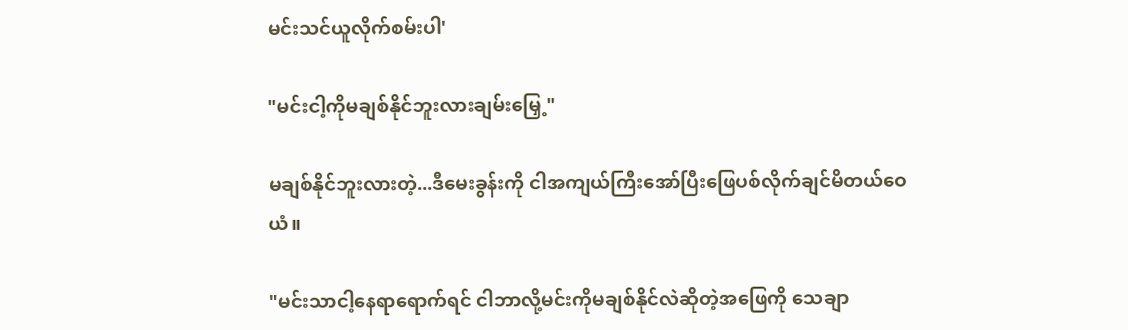မင်းသင်ယူလိုက်စမ်းပါ'

"မင်းငါ့ကိုမချစ်နိုင်ဘူးလားချမ်းမြှေ့"

မချစ်နိုင်ဘူးလားတဲ့...ဒီမေးခွန်းကို ငါအကျယ်ကြီးအော်ပြီးဖြေပစ်လိုက်ချင်မိတယ်ဝေယံ။

"မင်းသာငါ့နေရာရောက်ရင် ငါဘာလို့မင်းကိုမချစ်နိုင်လဲဆိုတဲ့အဖြေကို သေချာ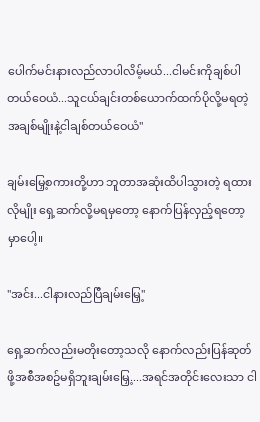ပေါက်မင်းနားလည်လာပါလိမ့်မယ်...ငါမင်းကိုချစ်ပါတယ်ဝေယံ...သူငယ်ချင်းတစ်ယောက်ထက်ပိုလို့မရတဲ့အချစ်မျိုးနဲ့ငါချစ်တယ်ဝေယံ"

ချမ်းမြှေ့စကားတို့ဟာ ဘူတာအဆုံးထိပါသွားတဲ့ ရထားလိုမျိုး ရှေ့ဆက်လို့မရမှတော့ နောက်ပြန်လှည့်ရတော့မှာပေါ့။

"အင်း...ငါနားလည်ပြီချမ်းမြှေ့"

ရှေ့ဆက်လည်းမတိုးတော့သလို နောက်လည်းပြန်ဆုတ်ဖို့အစီအစဥ်မရှိဘူးချမ်းမြှေ့....အရင်အတိုင်းလေးသာ ငါ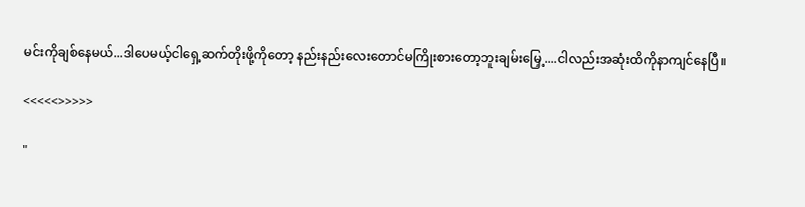မင်းကိုချစ်နေမယ်...ဒါပေမယ့်ငါရှေ့ဆက်တိုးဖို့ကိုတော့ နည်းနည်းလေးတောင်မကြိုးစားတော့ဘူးချမ်းမြှေ့....ငါလည်းအဆုံးထိကိုနာကျင်နေပြီ။

<<<<<>>>>>

"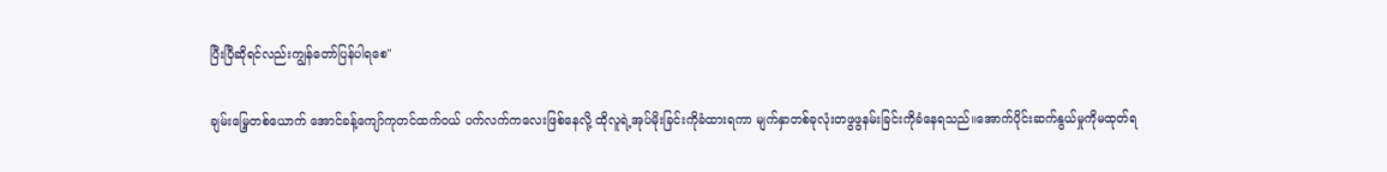ပြီးပြီဆိုရင်လည်းကျွန်တော်ပြန်ပါရစေ"

ချမ်းမြှေ့တစ်ယောက် အောင်ခန့်ကျော်ကုတင်ထက်ဝယ် ပက်လက်ကလေးဖြစ်နေလို့ ထိုလူရဲ့အုပ်မိုးခြင်းကိုခံထားရကာ မျက်နှာတစ်ခုလုံးတဖွဖွနမ်းခြင်းကိုခံနေရသည်။အောက်ပိုင်းဆက်နွယ်မှုကိုမထုတ်ရ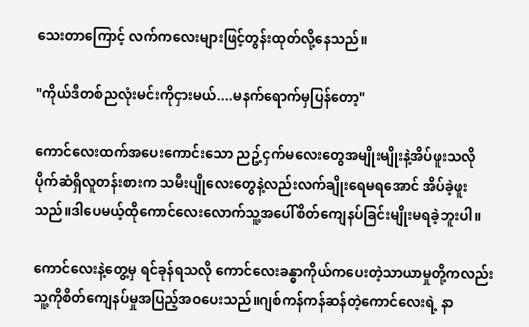သေးတာကြောင့် လက်ကလေးများဖြင့်တွန်းထုတ်လို့နေသည်။

"ကိုယ်ဒီတစ်ညလုံးမင်းကိုငှားမယ်....မနက်ရောက်မှပြန်တော့"

ကောင်လေးထက်အပေးကောင်းသော ညဥ့်ငှက်မလေးတွေအမျိုးမျိုးနဲ့အိပ်ဖူးသလို ပိုက်ဆံရှိလူတန်းစားက သမီးပျိုလေးတွေနဲ့လည်းလက်ချိုးရေမရအောင် အိပ်ခဲ့ဖူးသည်။ဒါပေမယ့်ထိုကောင်လေးလောက်သူ့အပေါ်စိတ်ကျေနပ်ခြင်းမျိုးမရခဲ့ဘူးပါ။

ကောင်လေးနဲ့တွေ့မှ ရင်ခုန်ရသလို ကောင်လေးခန္ဓာကိုယ်ကပေးတဲ့သာယာမှုတို့ကလည်း သူ့ကိုစိတ်ကျေနပ်မှုအပြည့်အဝပေးသည်။ဂျစ်ကန်ကန်ဆန်တဲ့ကောင်လေးရဲ့ နာ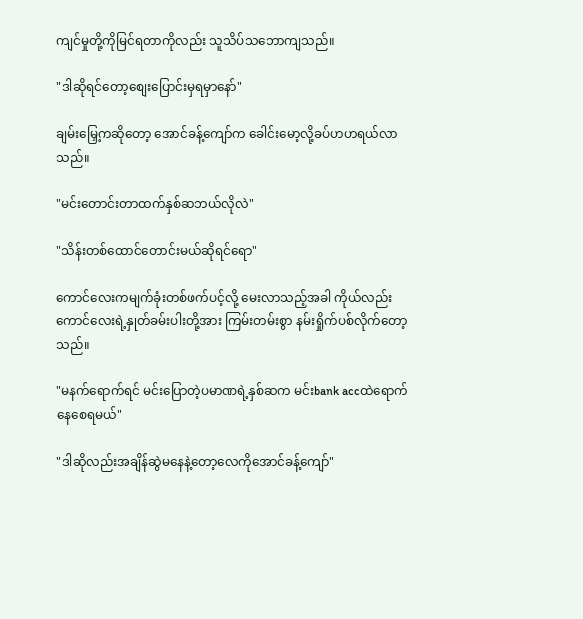ကျင်မှုတို့ကိုမြင်ရတာကိုလည်း သူသိပ်သဘောကျသည်။

"ဒါဆိုရင်တော့စျေးပြောင်းမှရမှာနော်"

ချမ်းမြှေ့ကဆိုတော့ အောင်ခန့်ကျော်က ခေါင်းမော့လို့ခပ်ဟဟရယ်လာသည်။

"မင်းတောင်းတာထက်နှစ်ဆဘယ်လိုလဲ"

"သိန်းတစ်ထောင်တောင်းမယ်ဆိုရင်ရော"

ကောင်လေးကမျက်ခုံးတစ်ဖက်ပင့်လို့ မေးလာသည့်အခါ ကိုယ်လည်းကောင်လေးရဲ့နှုတ်ခမ်းပါးတို့အား ကြမ်းတမ်းစွာ နမ်းရှိုက်ပစ်လိုက်တော့သည်။

"မနက်ရောက်ရင် မင်းပြောတဲ့ပမာဏရဲ့နှစ်ဆက မင်းbank accထဲရောက်နေစေရမယ်"

"ဒါဆိုလည်းအချိန်ဆွဲမနေနဲ့တော့လေကိုအောင်ခန့်ကျော်"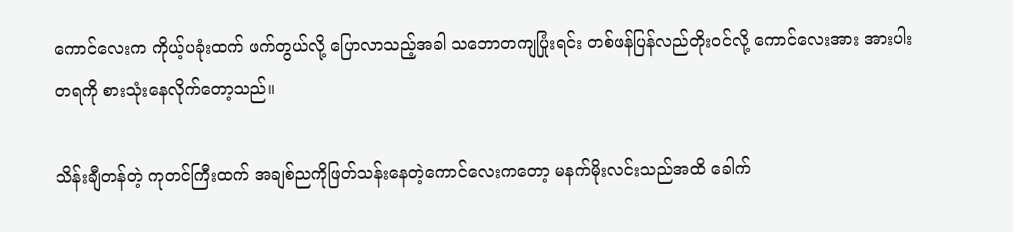ကောင်လေးက ကိုယ့်ပခုံးထက် ဖက်တွယ်လို့ ပြောလာသည့်အခါ သဘောတကျပြုံးရင်း တစ်ဖန်ပြန်လည်တိုးဝင်လို့ ကောင်လေးအား အားပါးတရကို စားသုံးနေလိုက်တော့သည်။

သိန်းချီတန်တဲ့ ကုတင်ကြီးထက် အချစ်ညကိုဖြတ်သန်းနေတဲ့ကောင်လေးကတော့ မနက်မိုးလင်းသည်အထိ ခေါက်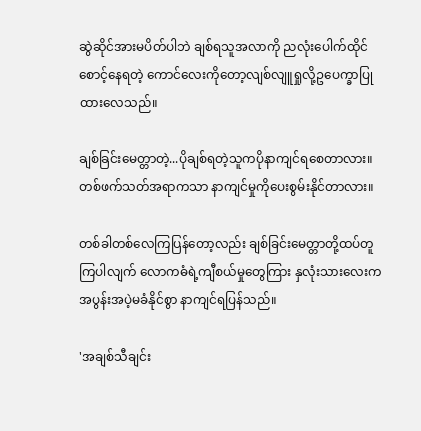ဆွဲဆိုင်အားမပိတ်ပါဘဲ ချစ်ရသူအလာကို ညလုံးပေါက်ထိုင်စောင့်နေရတဲ့ ကောင်လေးကိုတော့လျစ်လျူရှုလို့ဥပေက္ခာပြုထားလေသည်။

ချစ်ခြင်းမေတ္တာတဲ့...ပိုချစ်ရတဲ့သူကပိုနာကျင်ရစေတာလား။တစ်ဖက်သတ်အရာကသာ နာကျင်မှုကိုပေးစွမ်းနိုင်တာလား။

တစ်ခါတစ်လေကြပြန်တော့လည်း ချစ်ခြင်းမေတ္တာတို့ထပ်တူကြပါလျက် လောကဓံရဲ့ကျီစယ်မှုတွေကြား နှလုံးသားလေးက အပွန်းအပဲ့မခံနိုင်စွာ နာကျင်ရပြန်သည်။

'အချစ်သီချင်း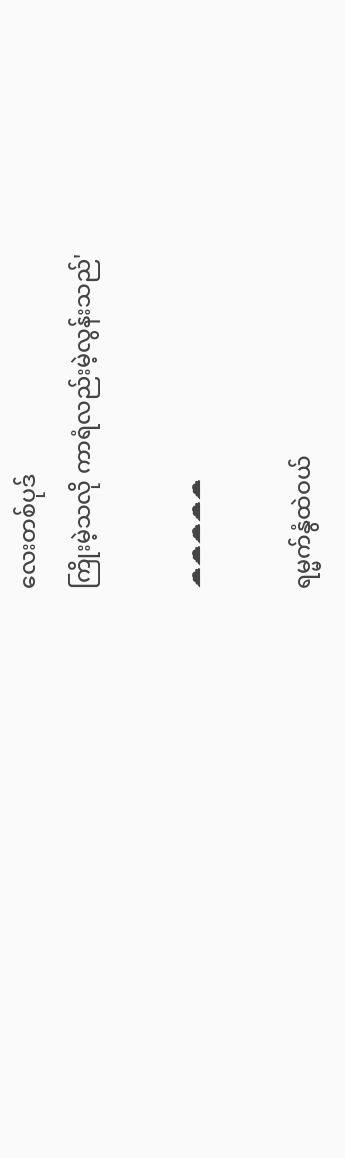လေးတစ်ပုဒ်
ကြိုးမဲ့သလို ကာရံလည်းမဲ့လွန်းသည်'

☁☁☁☁☁

ရမ္မက်နွံထဲဝယ်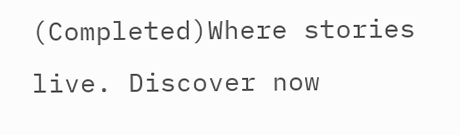(Completed)Where stories live. Discover now